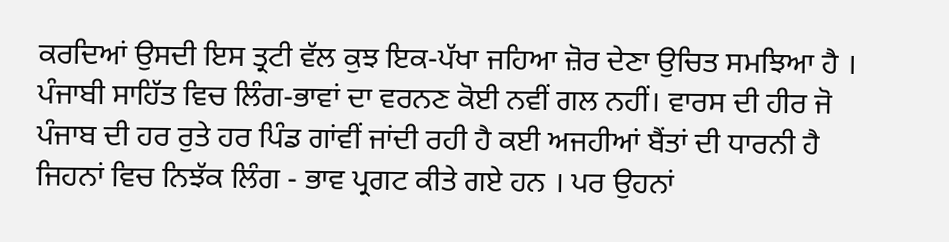ਕਰਦਿਆਂ ਉਸਦੀ ਇਸ ਤ੍ਰਟੀ ਵੱਲ ਕੁਝ ਇਕ-ਪੱਖਾ ਜਹਿਆ ਜ਼ੋਰ ਦੇਣਾ ਉਚਿਤ ਸਮਝਿਆ ਹੈ । ਪੰਜਾਬੀ ਸਾਹਿੱਤ ਵਿਚ ਲਿੰਗ-ਭਾਵਾਂ ਦਾ ਵਰਨਣ ਕੋਈ ਨਵੀਂ ਗਲ ਨਹੀਂ। ਵਾਰਸ ਦੀ ਹੀਰ ਜੋ ਪੰਜਾਬ ਦੀ ਹਰ ਰੁਤੇ ਹਰ ਪਿੰਡ ਗਾਂਵੀਂ ਜਾਂਦੀ ਰਹੀ ਹੈ ਕਈ ਅਜਹੀਆਂ ਬੈਂਤਾਂ ਦੀ ਧਾਰਨੀ ਹੈ ਜਿਹਨਾਂ ਵਿਚ ਨਿਝੱਕ ਲਿੰਗ - ਭਾਵ ਪ੍ਰਗਟ ਕੀਤੇ ਗਏ ਹਨ । ਪਰ ਉਹਨਾਂ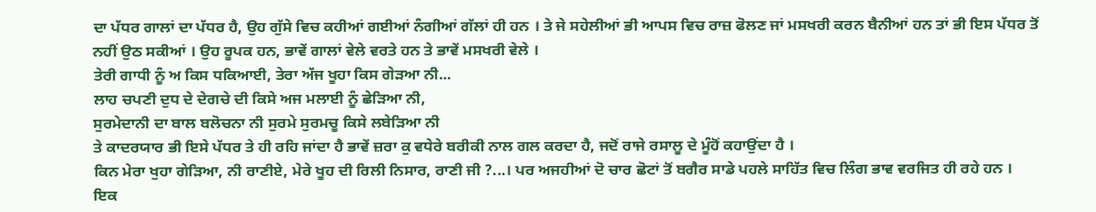ਦਾ ਪੱਧਰ ਗਾਲਾਂ ਦਾ ਪੱਧਰ ਹੈ, ਉਹ ਗੁੱਸੇ ਵਿਚ ਕਹੀਆਂ ਗਈਆਂ ਨੰਗੀਆਂ ਗੱਲਾਂ ਹੀ ਹਨ । ਤੇ ਜੇ ਸਹੇਲੀਆਂ ਭੀ ਆਪਸ ਵਿਚ ਰਾਜ਼ ਫੋਲਣ ਜਾਂ ਮਸਖਰੀ ਕਰਨ ਬੈਨੀਆਂ ਹਨ ਤਾਂ ਭੀ ਇਸ ਪੱਧਰ ਤੋਂ ਨਹੀਂ ਉਠ ਸਕੀਆਂ । ਉਹ ਰੂਪਕ ਹਨ, ਭਾਵੇਂ ਗਾਲਾਂ ਵੇਲੇ ਵਰਤੇ ਹਨ ਤੇ ਭਾਵੇਂ ਮਸਖਰੀ ਵੇਲੇ ।
ਤੇਰੀ ਗਾਧੀ ਨੂੰ ਅ ਕਿਸ ਧਕਿਆਈ, ਤੇਰਾ ਅੱਜ ਖੂਹਾ ਕਿਸ ਗੇੜਆ ਨੀ...
ਲਾਹ ਚਪਣੀ ਦੁਧ ਦੇ ਦੇਗਚੇ ਦੀ ਕਿਸੇ ਅਜ ਮਲਾਈ ਨੂੰ ਛੇੜਿਆ ਨੀ,
ਸੁਰਮੇਦਾਨੀ ਦਾ ਬਾਲ ਬਲੋਚਨਾ ਨੀ ਸੁਰਮੇ ਸੁਰਮਚੂ ਕਿਸੇ ਲਬੇੜਿਆ ਨੀ
ਤੇ ਕਾਦਰਯਾਰ ਭੀ ਇਸੇ ਪੱਧਰ ਤੇ ਹੀ ਰਹਿ ਜਾਂਦਾ ਹੈ ਭਾਵੇਂ ਜ਼ਰਾ ਕੁ ਵਧੇਰੇ ਬਰੀਕੀ ਨਾਲ ਗਲ ਕਰਦਾ ਹੈ, ਜਦੋਂ ਰਾਜੇ ਰਸਾਲੂ ਦੇ ਮੂੰਹੋਂ ਕਹਾਉਂਦਾ ਹੈ ।
ਕਿਨ ਮੇਰਾ ਖੁਹਾ ਗੇੜਿਆ, ਨੀ ਰਾਣੀਏ, ਮੇਰੇ ਖੂਹ ਦੀ ਰਿਲੀ ਨਿਸਾਰ, ਰਾਣੀ ਜੀ ?...। ਪਰ ਅਜਹੀਆਂ ਦੋ ਚਾਰ ਛੋਟਾਂ ਤੋਂ ਬਗੈਰ ਸਾਡੇ ਪਹਲੇ ਸਾਹਿੱਤ ਵਿਚ ਲਿੰਗ ਭਾਵ ਵਰਜਿਤ ਹੀ ਰਹੇ ਹਨ ।
ਇਕ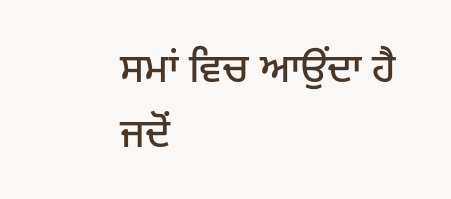ਸਮਾਂ ਵਿਚ ਆਉਂਦਾ ਹੈ ਜਦੋਂ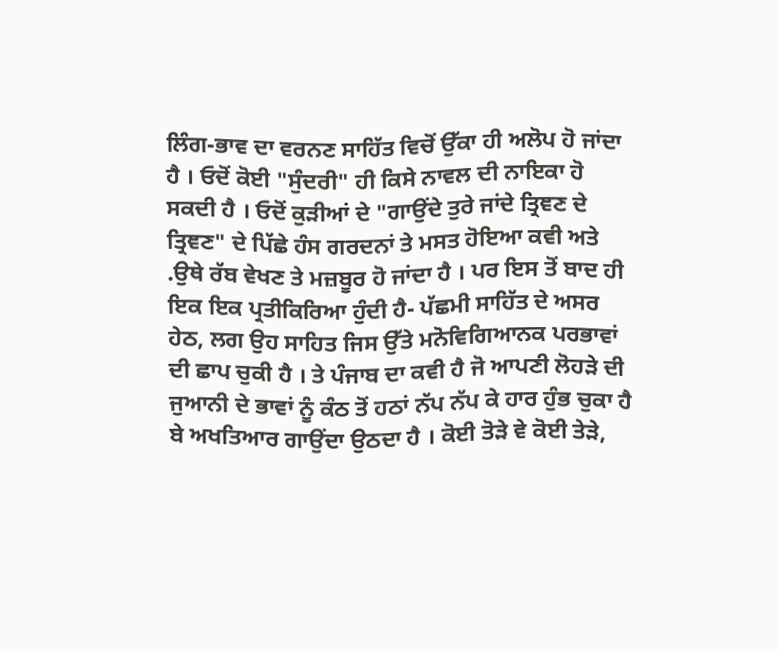ਲਿੰਗ-ਭਾਵ ਦਾ ਵਰਨਣ ਸਾਹਿੱਤ ਵਿਚੋਂ ਉੱਕਾ ਹੀ ਅਲੋਪ ਹੋ ਜਾਂਦਾ ਹੈ । ਓਦੋਂ ਕੋਈ "ਸੁੰਦਰੀ" ਹੀ ਕਿਸੇ ਨਾਵਲ ਦੀ ਨਾਇਕਾ ਹੋ ਸਕਦੀ ਹੈ । ਓਦੋਂ ਕੁੜੀਆਂ ਦੇ "ਗਾਉਂਦੇ ਤੁਰੇ ਜਾਂਦੇ ਤ੍ਰਿਞਣ ਦੇ ਤ੍ਰਿਞਣ" ਦੇ ਪਿੱਛੇ ਹੰਸ ਗਰਦਨਾਂ ਤੇ ਮਸਤ ਹੋਇਆ ਕਵੀ ਅਤੇ .ਉਥੇ ਰੱਬ ਵੇਖਣ ਤੇ ਮਜ਼ਬੂਰ ਹੋ ਜਾਂਦਾ ਹੈ । ਪਰ ਇਸ ਤੋਂ ਬਾਦ ਹੀ ਇਕ ਇਕ ਪ੍ਰਤੀਕਿਰਿਆ ਹੁੰਦੀ ਹੈ- ਪੱਛਮੀ ਸਾਹਿੱਤ ਦੇ ਅਸਰ ਹੇਠ, ਲਗ ਉਹ ਸਾਹਿਤ ਜਿਸ ਉੱਤੇ ਮਨੋਵਿਗਿਆਨਕ ਪਰਭਾਵਾਂ ਦੀ ਛਾਪ ਚੁਕੀ ਹੈ । ਤੇ ਪੰਜਾਬ ਦਾ ਕਵੀ ਹੈ ਜੋ ਆਪਣੀ ਲੋਹੜੇ ਦੀ ਜੁਆਨੀ ਦੇ ਭਾਵਾਂ ਨੂੰ ਕੰਠ ਤੋਂ ਹਠਾਂ ਨੱਪ ਨੱਪ ਕੇ ਹਾਰ ਹੁੰਭ ਚੁਕਾ ਹੈ ਬੇ ਅਖਤਿਆਰ ਗਾਉਂਦਾ ਉਠਦਾ ਹੈ । ਕੋਈ ਤੋੜੇ ਵੇ ਕੋਈ ਤੇੜੇ,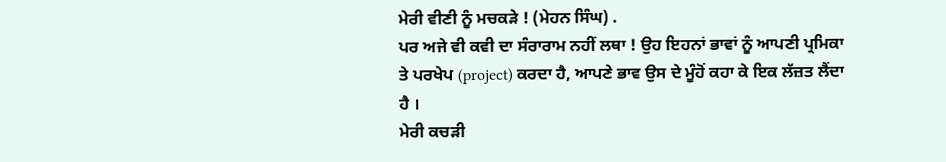ਮੇਰੀ ਵੀਣੀ ਨੂੰ ਮਚਕੜੇ ! (ਮੇਹਨ ਸਿੰਘ) .
ਪਰ ਅਜੇ ਵੀ ਕਵੀ ਦਾ ਸੰਰਾਰਾਮ ਨਹੀਂ ਲਥਾ ! ਉਹ ਇਹਨਾਂ ਭਾਵਾਂ ਨੂੰ ਆਪਣੀ ਪ੍ਰਮਿਕਾ ਤੇ ਪਰਖੇਪ (project) ਕਰਦਾ ਹੈ, ਆਪਣੇ ਭਾਵ ਉਸ ਦੇ ਮੂੰਹੋਂ ਕਹਾ ਕੇ ਇਕ ਲੱਜ਼ਤ ਲੈਂਦਾ ਹੈ ।
ਮੇਰੀ ਕਚੜੀ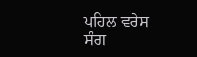ਪਹਿਲ ਵਰੇਸ
ਸੰਗ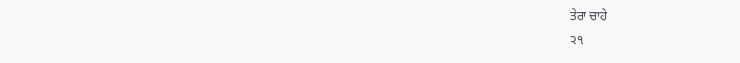ਤੇਰਾ ਚਾਹੇ
੨੧